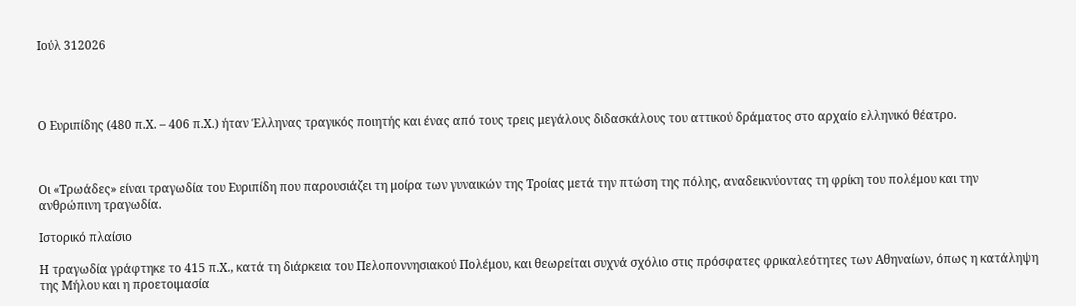Ιούλ 312026




Ο Ευριπίδης (480 π.Χ. – 406 π.Χ.) ήταν Έλληνας τραγικός ποιητής και ένας από τους τρεις μεγάλους διδασκάλους του αττικού δράματος στο αρχαίο ελληνικό θέατρο.



Οι «Τρωάδες» είναι τραγωδία του Ευριπίδη που παρουσιάζει τη μοίρα των γυναικών της Τροίας μετά την πτώση της πόλης, αναδεικνύοντας τη φρίκη του πολέμου και την ανθρώπινη τραγωδία.

Ιστορικό πλαίσιο

Η τραγωδία γράφτηκε το 415 π.Χ., κατά τη διάρκεια του Πελοποννησιακού Πολέμου, και θεωρείται συχνά σχόλιο στις πρόσφατες φρικαλεότητες των Αθηναίων, όπως η κατάληψη της Μήλου και η προετοιμασία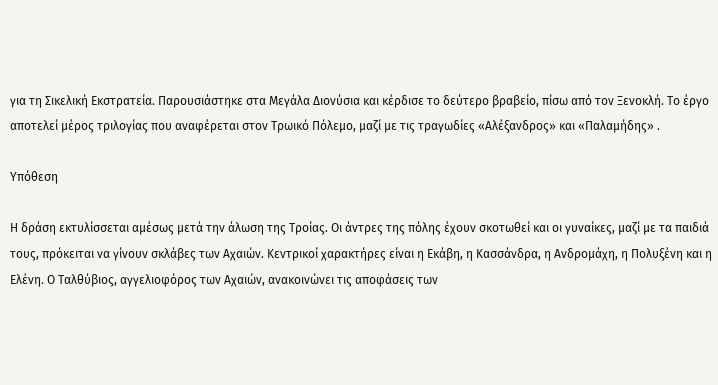για τη Σικελική Εκστρατεία. Παρουσιάστηκε στα Μεγάλα Διονύσια και κέρδισε το δεύτερο βραβείο, πίσω από τον Ξενοκλή. Το έργο αποτελεί μέρος τριλογίας που αναφέρεται στον Τρωικό Πόλεμο, μαζί με τις τραγωδίες «Αλέξανδρος» και «Παλαμήδης» .

Υπόθεση

Η δράση εκτυλίσσεται αμέσως μετά την άλωση της Τροίας. Οι άντρες της πόλης έχουν σκοτωθεί και οι γυναίκες, μαζί με τα παιδιά τους, πρόκειται να γίνουν σκλάβες των Αχαιών. Κεντρικοί χαρακτήρες είναι η Εκάβη, η Κασσάνδρα, η Ανδρομάχη, η Πολυξένη και η Ελένη. Ο Ταλθύβιος, αγγελιοφόρος των Αχαιών, ανακοινώνει τις αποφάσεις των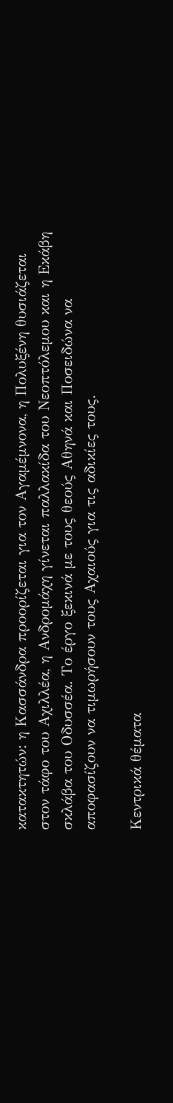κατακτητών: η Κασσάνδρα προορίζεται για τον Αγαμέμνονα, η Πολυξένη θυσιάζεται στον τάφο του Αχιλλέα, η Ανδρομάχη γίνεται παλλακίδα του Νεοπτόλεμου και η Εκάβη σκλάβα του Οδυσσέα. Το έργο ξεκινά με τους θεούς Αθηνά και Ποσειδώνα να αποφασίζουν να τιμωρήσουν τους Αχαιούς για τις αδικίες τους.

Κεντρικά θέματα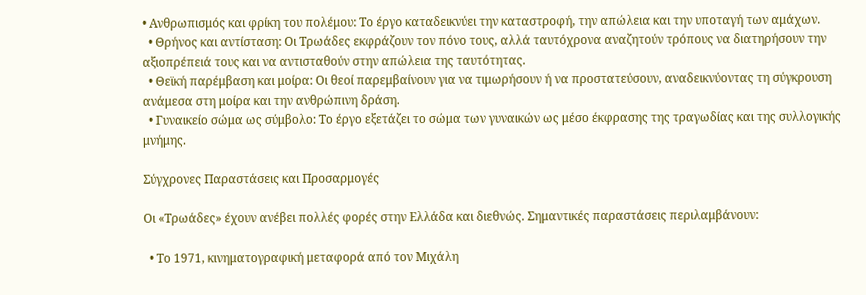• Ανθρωπισμός και φρίκη του πολέμου: Το έργο καταδεικνύει την καταστροφή, την απώλεια και την υποταγή των αμάχων.
  • Θρήνος και αντίσταση: Οι Τρωάδες εκφράζουν τον πόνο τους, αλλά ταυτόχρονα αναζητούν τρόπους να διατηρήσουν την αξιοπρέπειά τους και να αντισταθούν στην απώλεια της ταυτότητας.
  • Θεϊκή παρέμβαση και μοίρα: Οι θεοί παρεμβαίνουν για να τιμωρήσουν ή να προστατεύσουν, αναδεικνύοντας τη σύγκρουση ανάμεσα στη μοίρα και την ανθρώπινη δράση.
  • Γυναικείο σώμα ως σύμβολο: Το έργο εξετάζει το σώμα των γυναικών ως μέσο έκφρασης της τραγωδίας και της συλλογικής μνήμης.

Σύγχρονες Παραστάσεις και Προσαρμογές

Οι «Τρωάδες» έχουν ανέβει πολλές φορές στην Ελλάδα και διεθνώς. Σημαντικές παραστάσεις περιλαμβάνουν:

  • Το 1971, κινηματογραφική μεταφορά από τον Μιχάλη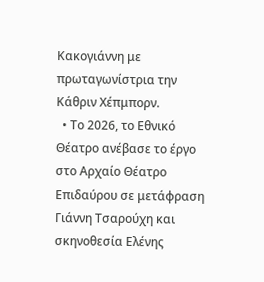Κακογιάννη με πρωταγωνίστρια την Κάθριν Χέπμπορν.
  • Το 2026, το Εθνικό Θέατρο ανέβασε το έργο στο Αρχαίο Θέατρο Επιδαύρου σε μετάφραση Γιάννη Τσαρούχη και σκηνοθεσία Ελένης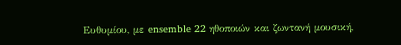Ευθυμίου, με ensemble 22 ηθοποιών και ζωντανή μουσική,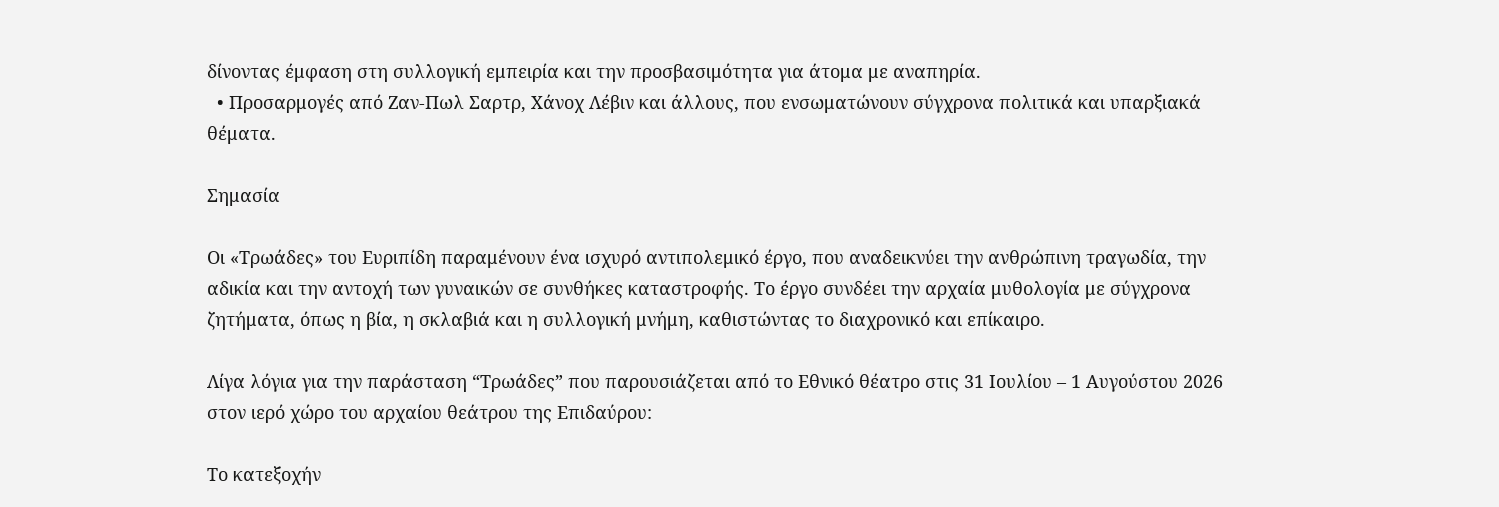δίνοντας έμφαση στη συλλογική εμπειρία και την προσβασιμότητα για άτομα με αναπηρία.
  • Προσαρμογές από Ζαν-Πωλ Σαρτρ, Χάνοχ Λέβιν και άλλους, που ενσωματώνουν σύγχρονα πολιτικά και υπαρξιακά θέματα.

Σημασία

Οι «Τρωάδες» του Ευριπίδη παραμένουν ένα ισχυρό αντιπολεμικό έργο, που αναδεικνύει την ανθρώπινη τραγωδία, την αδικία και την αντοχή των γυναικών σε συνθήκες καταστροφής. Το έργο συνδέει την αρχαία μυθολογία με σύγχρονα ζητήματα, όπως η βία, η σκλαβιά και η συλλογική μνήμη, καθιστώντας το διαχρονικό και επίκαιρο.

Λίγα λόγια για την παράσταση “Τρωάδες” που παρουσιάζεται από το Εθνικό θέατρο στις 31 Ιουλίου – 1 Αυγούστου 2026 στον ιερό χώρο του αρχαίου θεάτρου της Επιδαύρου:

Το κατεξοχήν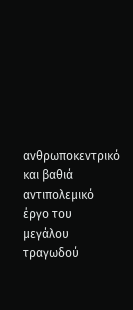ανθρωποκεντρικό και βαθιά αντιπολεμικό έργο του μεγάλου τραγωδού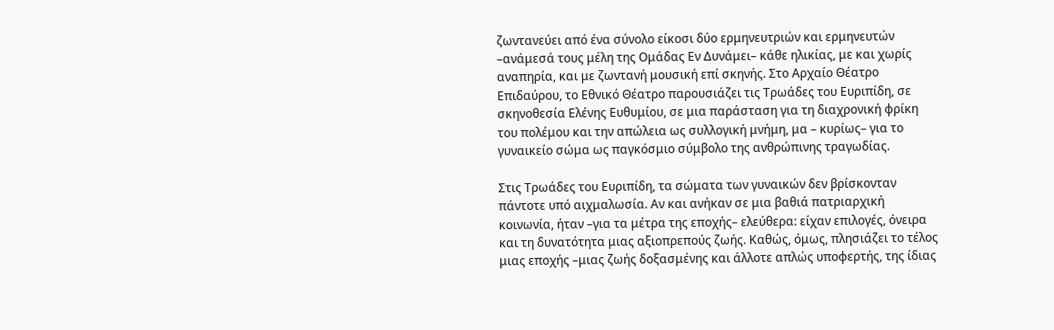ζωντανεύει από ένα σύνολο είκοσι δύο ερμηνευτριών και ερμηνευτών –ανάμεσά τους μέλη της Ομάδας Εν Δυνάμει– κάθε ηλικίας, με και χωρίς αναπηρία, και με ζωντανή μουσική επί σκηνής. Στο Αρχαίο Θέατρο Επιδαύρου, το Εθνικό Θέατρο παρουσιάζει τις Τρωάδες του Ευριπίδη, σε σκηνοθεσία Ελένης Ευθυμίου, σε μια παράσταση για τη διαχρονική φρίκη του πολέμου και την απώλεια ως συλλογική μνήμη, μα – κυρίως– για το γυναικείο σώμα ως παγκόσμιο σύμβολο της ανθρώπινης τραγωδίας.

Στις Τρωάδες του Ευριπίδη, τα σώματα των γυναικών δεν βρίσκονταν πάντοτε υπό αιχμαλωσία. Αν και ανήκαν σε μια βαθιά πατριαρχική κοινωνία, ήταν –για τα μέτρα της εποχής– ελεύθερα: είχαν επιλογές, όνειρα και τη δυνατότητα μιας αξιοπρεπούς ζωής. Καθώς, όμως, πλησιάζει το τέλος μιας εποχής –μιας ζωής δοξασμένης και άλλοτε απλώς υποφερτής, της ίδιας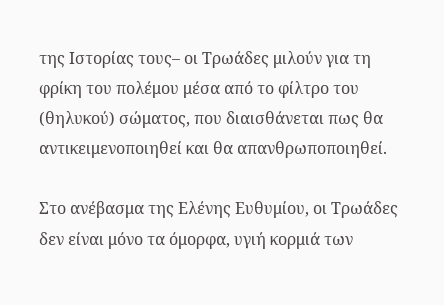της Ιστορίας τους– οι Τρωάδες μιλούν για τη φρίκη του πολέμου μέσα από το φίλτρο του (θηλυκού) σώματος, που διαισθάνεται πως θα αντικειμενοποιηθεί και θα απανθρωποποιηθεί.

Στο ανέβασμα της Ελένης Ευθυμίου, οι Τρωάδες δεν είναι μόνο τα όμορφα, υγιή κορμιά των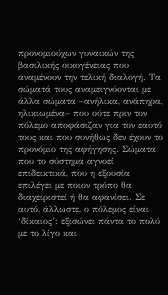προνομιούχων γυναικών της βασιλικής οικογένειας που αναμένουν την τελική διαλογή. Τα σώματά τους αναμειγνύονται με άλλα σώματα –ανήλικα, ανάπηρα, ηλικιωμένα– που ούτε πριν τον πόλεμο αποφάσιζαν για τον εαυτό τους και που συνήθως δεν έχουν το προνόμιο της αφήγησης. Σώματα που το σύστημα αγνοεί επιδεικτικά, που η εξουσία επιλέγει με ποιον τρόπο θα διαχειριστεί ή θα αφανίσει. Σε αυτό, άλλωστε, ο πόλεμος είναι ‘δίκαιος’: εξισώνει πάντα το πολύ με το λίγο και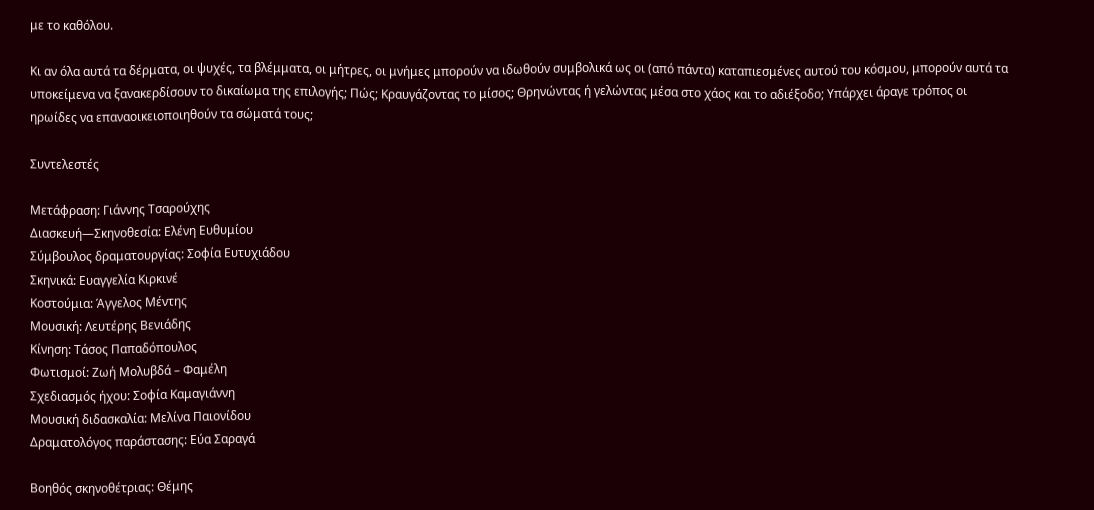με το καθόλου.

Κι αν όλα αυτά τα δέρματα, οι ψυχές, τα βλέμματα, οι μήτρες, οι μνήμες μπορούν να ιδωθούν συμβολικά ως οι (από πάντα) καταπιεσμένες αυτού του κόσμου, μπορούν αυτά τα υποκείμενα να ξανακερδίσουν το δικαίωμα της επιλογής; Πώς; Κραυγάζοντας το μίσος; Θρηνώντας ή γελώντας μέσα στο χάος και το αδιέξοδο; Υπάρχει άραγε τρόπος οι ηρωίδες να επαναοικειοποιηθούν τα σώματά τους;

Συντελεστές

Μετάφραση: Γιάννης Τσαρούχης
Διασκευή—Σκηνοθεσία: Ελένη Ευθυμίου
Σύμβουλος δραματουργίας: Σοφία Ευτυχιάδου
Σκηνικά: Ευαγγελία Κιρκινέ
Κοστούμια: Άγγελος Μέντης
Μουσική: Λευτέρης Βενιάδης
Κίνηση: Τάσος Παπαδόπουλος
Φωτισμοί: Ζωή Μολυβδά – Φαμέλη
Σχεδιασμός ήχου: Σοφία Καμαγιάννη
Μουσική διδασκαλία: Μελίνα Παιονίδου
Δραματολόγος παράστασης: Εύα Σαραγά

Βοηθός σκηνοθέτριας: Θέμης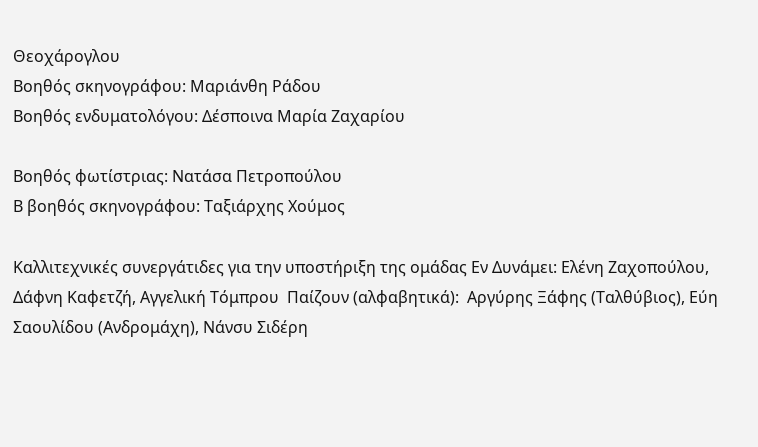Θεοχάρογλου
Βοηθός σκηνογράφου: Μαριάνθη Ράδου
Βοηθός ενδυματολόγου: Δέσποινα Μαρία Ζαχαρίου

Βοηθός φωτίστριας: Νατάσα Πετροπούλου
Β βοηθός σκηνογράφου: Ταξιάρχης Χούμος

Καλλιτεχνικές συνεργάτιδες για την υποστήριξη της ομάδας Εν Δυνάμει: Ελένη Ζαχοπούλου, Δάφνη Καφετζή, Αγγελική Τόμπρου  Παίζουν (αλφαβητικά):  Αργύρης Ξάφης (Ταλθύβιος), Εύη Σαουλίδου (Ανδρομάχη), Νάνσυ Σιδέρη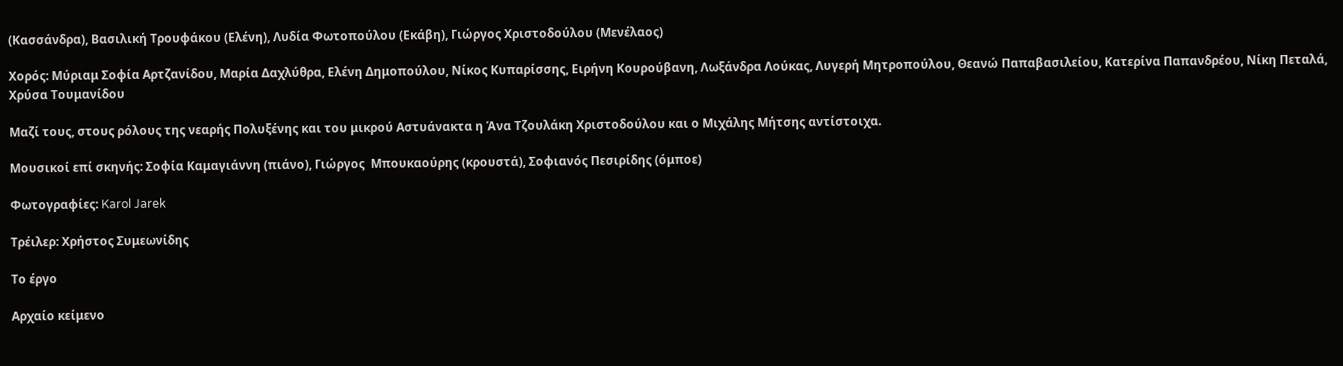(Κασσάνδρα), Βασιλική Τρουφάκου (Ελένη), Λυδία Φωτοπούλου (Εκάβη), Γιώργος Χριστοδούλου (Μενέλαος)

Χορός: Μύριαμ Σοφία Αρτζανίδου, Μαρία Δαχλύθρα, Eλένη Δημοπούλου, Νίκος Κυπαρίσσης, Ειρήνη Κουρούβανη, Λωξάνδρα Λούκας, Λυγερή Μητροπούλου, Θεανώ Παπαβασιλείου, Κατερίνα Παπανδρέου, Νίκη Πεταλά, Χρύσα Τουμανίδου

Μαζί τους, στους ρόλους της νεαρής Πολυξένης και του μικρού Αστυάνακτα η Άνα Τζουλάκη Χριστοδούλου και ο Μιχάλης Μήτσης αντίστοιχα.

Μουσικοί επί σκηνής: Σοφία Καμαγιάννη (πιάνο), Γιώργος  Μπουκαούρης (κρουστά), Σοφιανός Πεσιρίδης (όμποε)

Φωτογραφίες: Karol Jarek

Τρέιλερ: Χρήστος Συμεωνίδης

Το έργο

Αρχαίο κείμενο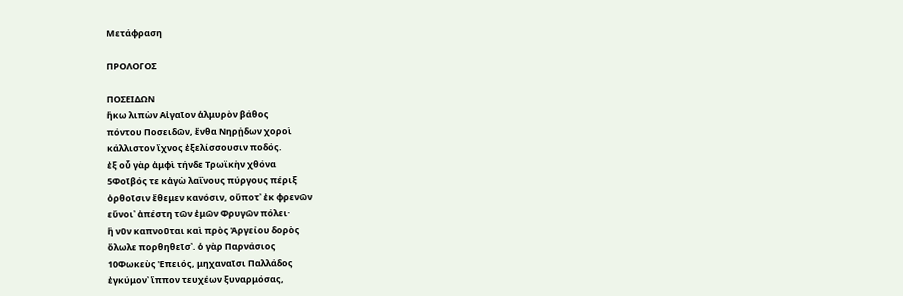Μετάφραση

ΠΡΟΛΟΓΟΣ

ΠΟΣΕΙΔΩΝ
ἥκω λιπὼν Αἰγαῖον ἁλμυρὸν βάθος
πόντου Ποσειδῶν, ἔνθα Νηρῄδων χοροὶ
κάλλιστον ἴχνος ἐξελίσσουσιν ποδός.
ἐξ οὗ γὰρ ἀμφὶ τήνδε Τρωϊκὴν χθόνα
5Φοῖβός τε κἀγὼ λαΐνους πύργους πέριξ
ὀρθοῖσιν ἔθεμεν κανόσιν, οὔποτ᾽ ἐκ φρενῶν
εὔνοι᾽ ἀπέστη τῶν ἐμῶν Φρυγῶν πόλει·
ἣ νῦν καπνοῦται καὶ πρὸς Ἀργείου δορὸς
ὄλωλε πορθηθεῖσ᾽. ὁ γὰρ Παρνάσιος
10Φωκεὺς Ἐπειός, μηχαναῖσι Παλλάδος
ἐγκύμον᾽ ἵππον τευχέων ξυναρμόσας,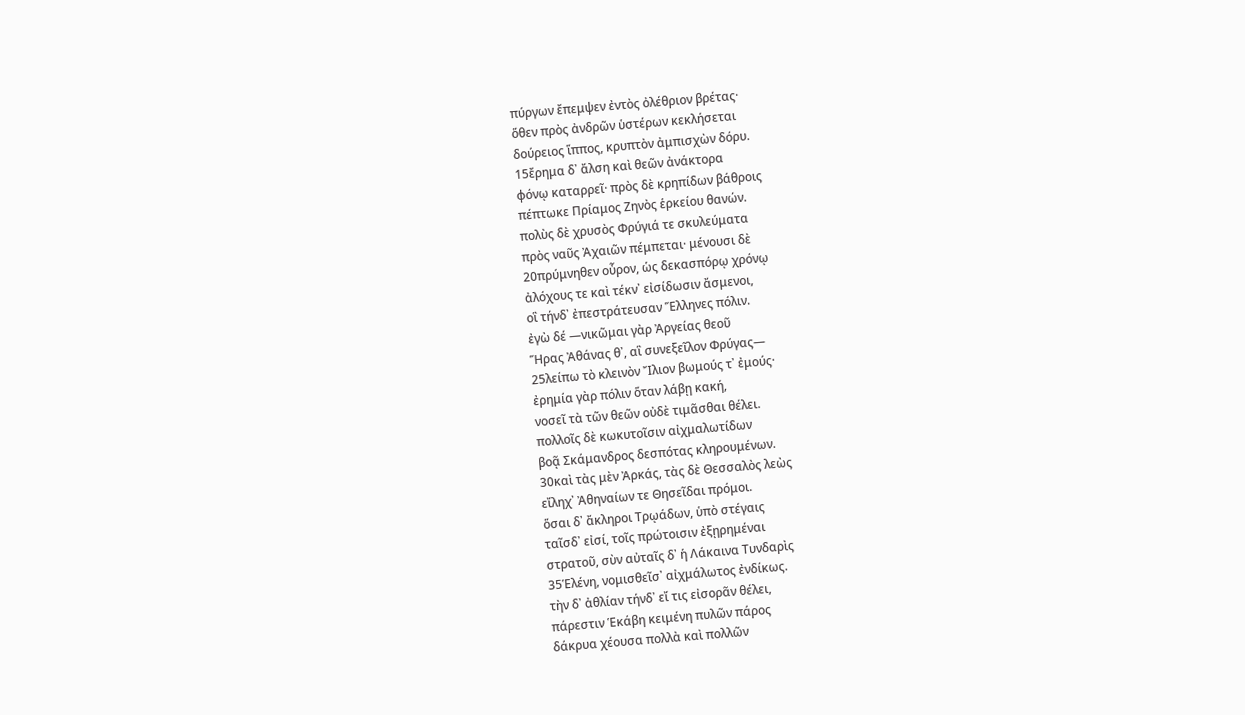πύργων ἔπεμψεν ἐντὸς ὀλέθριον βρέτας·
ὅθεν πρὸς ἀνδρῶν ὑστέρων κεκλήσεται
δούρειος ἵππος, κρυπτὸν ἀμπισχὼν δόρυ.
15ἔρημα δ᾽ ἄλση καὶ θεῶν ἀνάκτορα
φόνῳ καταρρεῖ· πρὸς δὲ κρηπίδων βάθροις
πέπτωκε Πρίαμος Ζηνὸς ἑρκείου θανών.
πολὺς δὲ χρυσὸς Φρύγιά τε σκυλεύματα
πρὸς ναῦς Ἀχαιῶν πέμπεται· μένουσι δὲ
20πρύμνηθεν οὖρον, ὡς δεκασπόρῳ χρόνῳ
ἀλόχους τε καὶ τέκν᾽ εἰσίδωσιν ἄσμενοι,
οἳ τήνδ᾽ ἐπεστράτευσαν Ἕλληνες πόλιν.
ἐγὼ δέ —νικῶμαι γὰρ Ἀργείας θεοῦ
Ἥρας Ἀθάνας θ᾽, αἳ συνεξεῖλον Φρύγας—
25λείπω τὸ κλεινὸν Ἴλιον βωμούς τ᾽ ἐμούς·
ἐρημία γὰρ πόλιν ὅταν λάβῃ κακή,
νοσεῖ τὰ τῶν θεῶν οὐδὲ τιμᾶσθαι θέλει.
πολλοῖς δὲ κωκυτοῖσιν αἰχμαλωτίδων
βοᾷ Σκάμανδρος δεσπότας κληρουμένων.
30καὶ τὰς μὲν Ἀρκάς, τὰς δὲ Θεσσαλὸς λεὼς
εἴληχ᾽ Ἀθηναίων τε Θησεῖδαι πρόμοι.
ὅσαι δ᾽ ἄκληροι Τρῳάδων, ὑπὸ στέγαις
ταῖσδ᾽ εἰσί, τοῖς πρώτοισιν ἐξῃρημέναι
στρατοῦ, σὺν αὐταῖς δ᾽ ἡ Λάκαινα Τυνδαρὶς
35Ἑλένη, νομισθεῖσ᾽ αἰχμάλωτος ἐνδίκως.
τὴν δ᾽ ἀθλίαν τήνδ᾽ εἴ τις εἰσορᾶν θέλει,
πάρεστιν Ἑκάβη κειμένη πυλῶν πάρος
δάκρυα χέουσα πολλὰ καὶ πολλῶν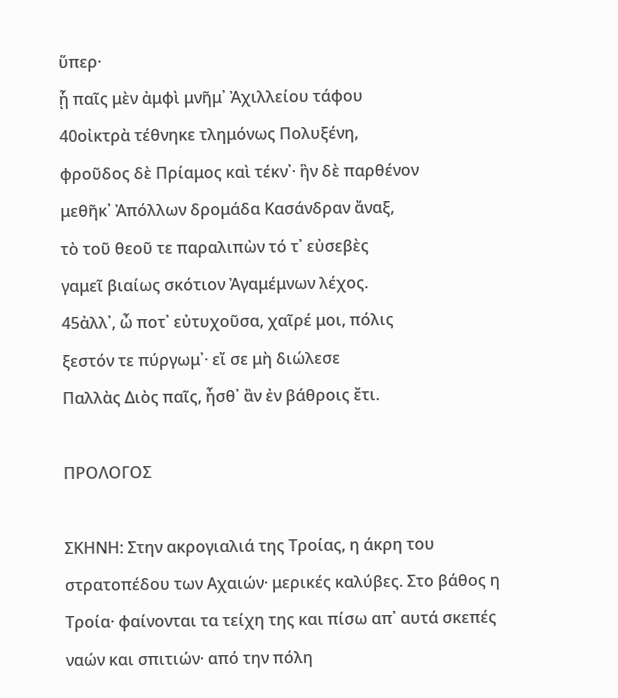ὕπερ·
ᾗ παῖς μὲν ἀμφὶ μνῆμ᾽ Ἀχιλλείου τάφου
40οἰκτρὰ τέθνηκε τλημόνως Πολυξένη,
φροῦδος δὲ Πρίαμος καὶ τέκν᾽· ἣν δὲ παρθένον
μεθῆκ᾽ Ἀπόλλων δρομάδα Κασάνδραν ἄναξ,
τὸ τοῦ θεοῦ τε παραλιπὼν τό τ᾽ εὐσεβὲς
γαμεῖ βιαίως σκότιον Ἀγαμέμνων λέχος.
45ἀλλ᾽, ὦ ποτ᾽ εὐτυχοῦσα, χαῖρέ μοι, πόλις
ξεστόν τε πύργωμ᾽· εἴ σε μὴ διώλεσε
Παλλὰς Διὸς παῖς, ἦσθ᾽ ἂν ἐν βάθροις ἔτι.

ΠΡΟΛΟΓΟΣ

ΣΚΗΝΗ: Στην ακρογιαλιά της Τροίας, η άκρη του στρατοπέδου των Αχαιών· μερικές καλύβες. Στο βάθος η Τροία· φαίνονται τα τείχη της και πίσω απ᾽ αυτά σκεπές ναών και σπιτιών· από την πόλη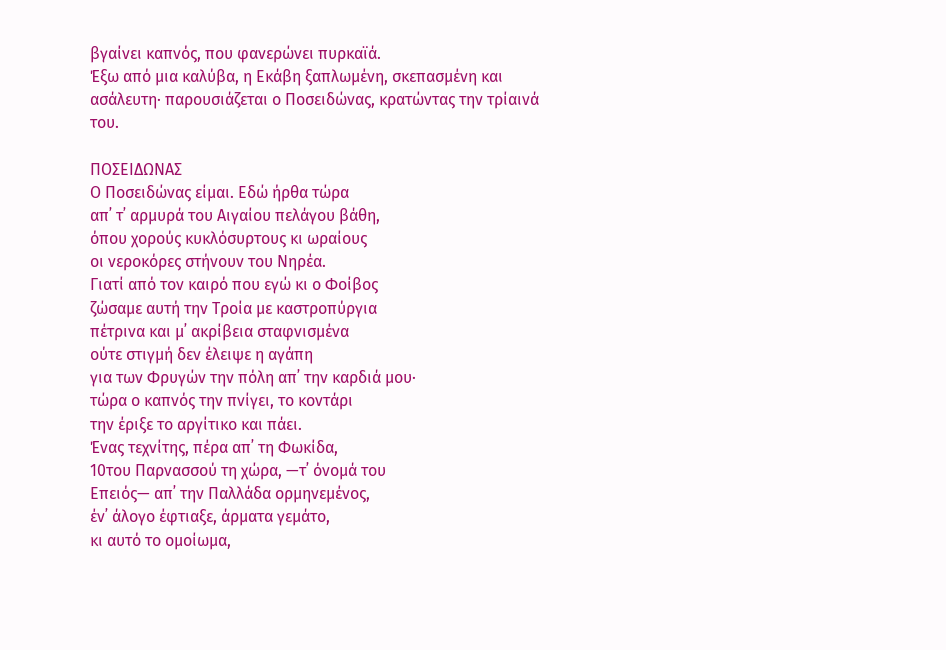βγαίνει καπνός, που φανερώνει πυρκαϊά.
Έξω από μια καλύβα, η Εκάβη ξαπλωμένη, σκεπασμένη και ασάλευτη· παρουσιάζεται ο Ποσειδώνας, κρατώντας την τρίαινά του.

ΠΟΣΕΙΔΩΝΑΣ
Ο Ποσειδώνας είμαι. Εδώ ήρθα τώρα
απ᾽ τ᾽ αρμυρά του Αιγαίου πελάγου βάθη,
όπου χορούς κυκλόσυρτους κι ωραίους
οι νεροκόρες στήνουν του Νηρέα.
Γιατί από τον καιρό που εγώ κι ο Φοίβος
ζώσαμε αυτή την Τροία με καστροπύργια
πέτρινα και μ᾽ ακρίβεια σταφνισμένα
ούτε στιγμή δεν έλειψε η αγάπη
για των Φρυγών την πόλη απ᾽ την καρδιά μου·
τώρα ο καπνός την πνίγει, το κοντάρι
την έριξε το αργίτικο και πάει.
Ένας τεχνίτης, πέρα απ᾽ τη Φωκίδα,
10του Παρνασσού τη χώρα, —τ᾽ όνομά του
Επειός— απ᾽ την Παλλάδα ορμηνεμένος,
έν᾽ άλογο έφτιαξε, άρματα γεμάτο,
κι αυτό το ομοίωμα,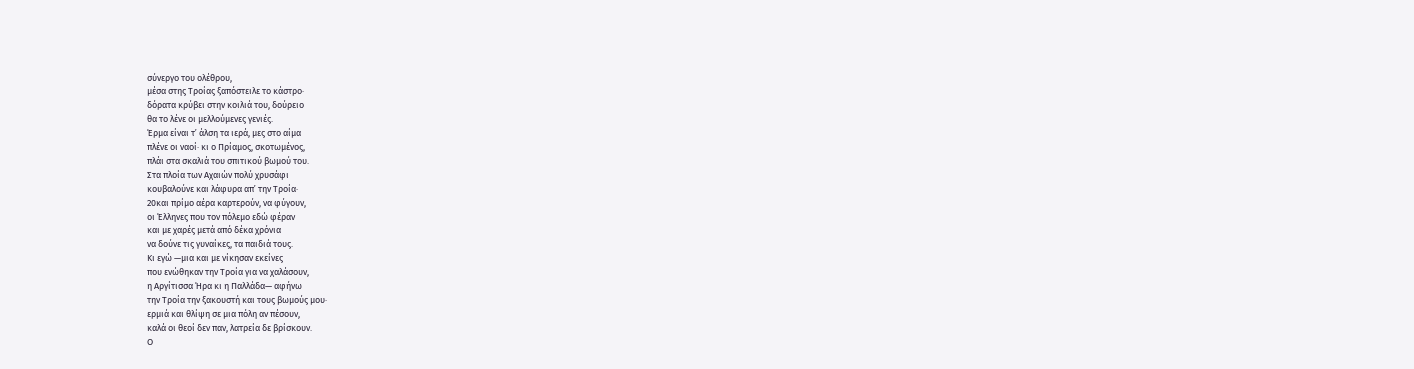σύνεργο του ολέθρου,
μέσα στης Τροίας ξαπόστειλε το κάστρο·
δόρατα κρύβει στην κοιλιά του, δούρειο
θα το λένε οι μελλούμενες γενιές.
Έρμα είναι τ᾽ άλση τα ιερά, μες στο αίμα
πλένε οι ναοί· κι ο Πρίαμος, σκοτωμένος,
πλάι στα σκαλιά του σπιτικού βωμού του.
Στα πλοία των Αχαιών πολύ χρυσάφι
κουβαλούνε και λάφυρα απ᾽ την Τροία·
20και πρίμο αέρα καρτερούν, να φύγουν,
οι Έλληνες που τον πόλεμο εδώ φέραν
και με χαρές μετά από δέκα χρόνια
να δούνε τις γυναίκες, τα παιδιά τους.
Κι εγώ —μια και με νίκησαν εκείνες
που ενώθηκαν την Τροία για να χαλάσουν,
η Αργίτισσα Ήρα κι η Παλλάδα— αφήνω
την Τροία την ξακουστή και τους βωμούς μου·
ερμιά και θλίψη σε μια πόλη αν πέσουν,
καλά οι θεοί δεν παν, λατρεία δε βρίσκουν.
Ο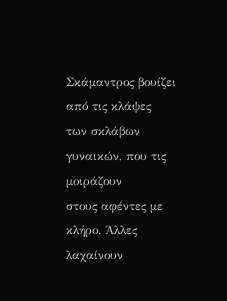Σκάμαντρος βουίζει από τις κλάψες
των σκλάβων γυναικών, που τις μοιράζουν
στους αφέντες με κλήρο. Άλλες λαχαίνουν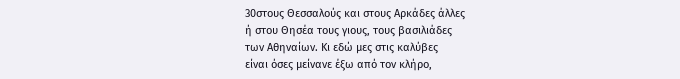30στους Θεσσαλούς και στους Αρκάδες άλλες
ή στου Θησέα τους γιους, τους βασιλιάδες
των Αθηναίων. Κι εδώ μες στις καλύβες
είναι όσες μείνανε έξω από τον κλήρο,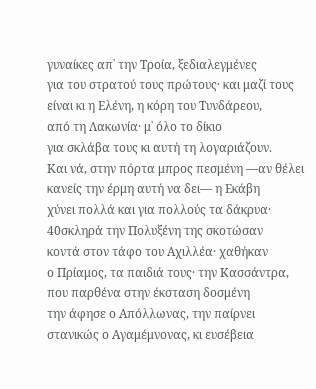γυναίκες απ᾽ την Τροία, ξεδιαλεγμένες
για του στρατού τους πρώτους· και μαζί τους
είναι κι η Ελένη, η κόρη του Τυνδάρεου,
από τη Λακωνία· μ᾽ όλο το δίκιο
για σκλάβα τους κι αυτή τη λογαριάζουν.
Και νά, στην πόρτα μπρος πεσμένη —αν θέλει
κανείς την έρμη αυτή να δει— η Εκάβη
χύνει πολλά και για πολλούς τα δάκρυα·
40σκληρά την Πολυξένη της σκοτώσαν
κοντά στον τάφο του Αχιλλέα· χαθήκαν
ο Πρίαμος, τα παιδιά τους· την Κασσάντρα,
που παρθένα στην έκσταση δοσμένη
την άφησε ο Απόλλωνας, την παίρνει
στανικώς ο Αγαμέμνονας, κι ευσέβεια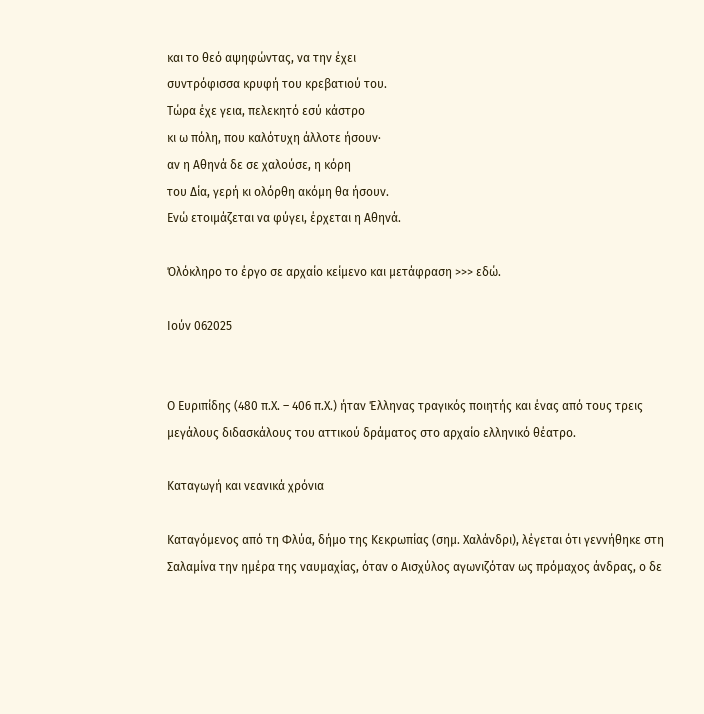και το θεό αψηφώντας, να την έχει
συντρόφισσα κρυφή του κρεβατιού του.
Τώρα έχε γεια, πελεκητό εσύ κάστρο
κι ω πόλη, που καλότυχη άλλοτε ήσουν·
αν η Αθηνά δε σε χαλούσε, η κόρη
του Δία, γερή κι ολόρθη ακόμη θα ήσουν.
Ενώ ετοιμάζεται να φύγει, έρχεται η Αθηνά.

Όλόκληρο το έργο σε αρχαίο κείμενο και μετάφραση >>> εδώ.

Ιούν 062025


Ο Ευριπίδης (480 π.Χ. – 406 π.Χ.) ήταν Έλληνας τραγικός ποιητής και ένας από τους τρεις μεγάλους διδασκάλους του αττικού δράματος στο αρχαίο ελληνικό θέατρο.

Καταγωγή και νεανικά χρόνια

Καταγόμενος από τη Φλύα, δήμο της Κεκρωπίας (σημ. Χαλάνδρι), λέγεται ότι γεννήθηκε στη Σαλαμίνα την ημέρα της ναυμαχίας, όταν ο Αισχύλος αγωνιζόταν ως πρόμαχος άνδρας, ο δε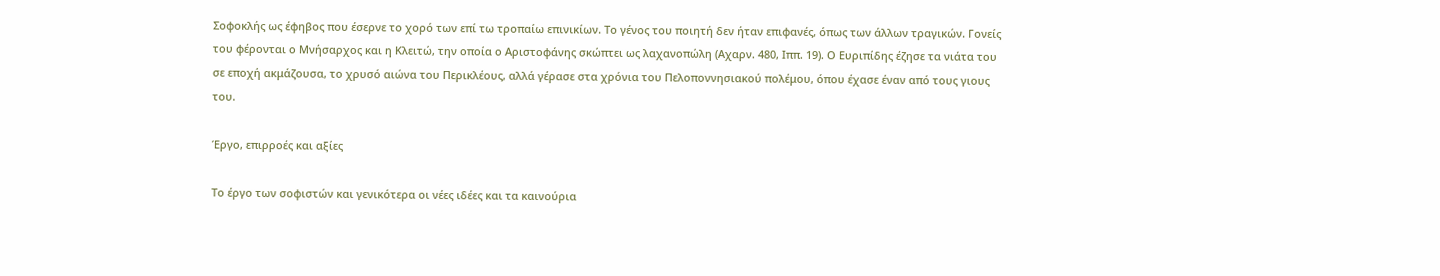Σοφοκλής ως έφηβος που έσερνε το χορό των επί τω τροπαίω επινικίων. Το γένος του ποιητή δεν ήταν επιφανές, όπως των άλλων τραγικών. Γονείς του φέρονται ο Μνήσαρχος και η Κλειτώ, την οποία ο Αριστοφάνης σκώπτει ως λαχανοπώλη (Αχαρν. 480, Ιππ. 19). Ο Ευριπίδης έζησε τα νιάτα του σε εποχή ακμάζουσα, το χρυσό αιώνα του Περικλέους, αλλά γέρασε στα χρόνια του Πελοποννησιακού πολέμου, όπου έχασε έναν από τους γιους του.

Έργο, επιρροές και αξίες

Το έργο των σοφιστών και γενικότερα οι νέες ιδέες και τα καινούρια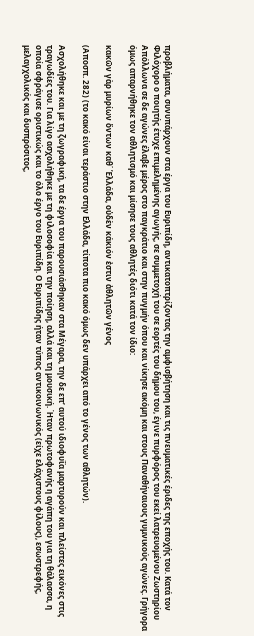προβλήματα, συνυπάρχουν στα έργα του Ευριπίδη, αντικατοπτρίζοντας την αμφισβήτηση και τις πνευματικές έριδες της εποχής του. Κατά τον Φιλόχορο ο ποιητής έτυχε επιμελημένης αγωγής, σε συμμετοχή του σε εορτές του δήμου του, έγινε πυρφόρος του εκεί λατρευομένου Ζωστηρίου Απόλλωνα σε δε αγώνες έλαβε μέρος στο παγκράτιο και στην πυγμήν όπου και νίκησε ακόμη και στους Παναθήναιους γυμνικούς αγώνες. Γρήγορα όμως απαρνήθηκε τον αθλητισμό και μίσησε τους αθλητές διότι κατά τον ίδιο:

κακῶν γὰρ μυρίων ὄντων καθ΄ Ἑλλάδα, οὐδὲν κάκιόν ἐστιν ἀθλητῶν γένος

(Αποσπ. 282) (το κακό είναι τεράστιο στην Ελλάδα, τίποτα πιο κακό όμως δεν υπάρχει από το γένος των αθλητών).

Ασχολήθηκε και με τη ζωγραφική, τα δε έργα του παρουσιάσθηκαν στα Μέγαρα, την δε επ’ αυτού ιδιοφυΐα μαρτυρούν και πλείστες εικόνες στις τραγωδίες του. Για λίγο ασχολήθηκε με τη φιλοσοφία και την ποίηση, αλλά και τη μουσική. Ήταν πρωτοφανής η αγάπη του για τη θάλασσα, η οποία σφράγισε οριστικώς και το όλο έργο του Ευριπίδη. Ο Ευριπίδης ήταν τύπος αντικοινωνικός (είχε ελάχιστους φίλους), εσωστρεφής, μελαγχολικός και δυσπρόσιτος,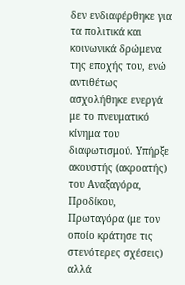δεν ενδιαφέρθηκε για τα πολιτικά και κοινωνικά δρώμενα της εποχής του, ενώ αντιθέτως ασχολήθηκε ενεργά με το πνευματικό κίνημα του διαφωτισμού. Υπήρξε ακουστής (ακροατής) του Αναξαγόρα, Προδίκου, Πρωταγόρα (με τον οποίο κράτησε τις στενότερες σχέσεις) αλλά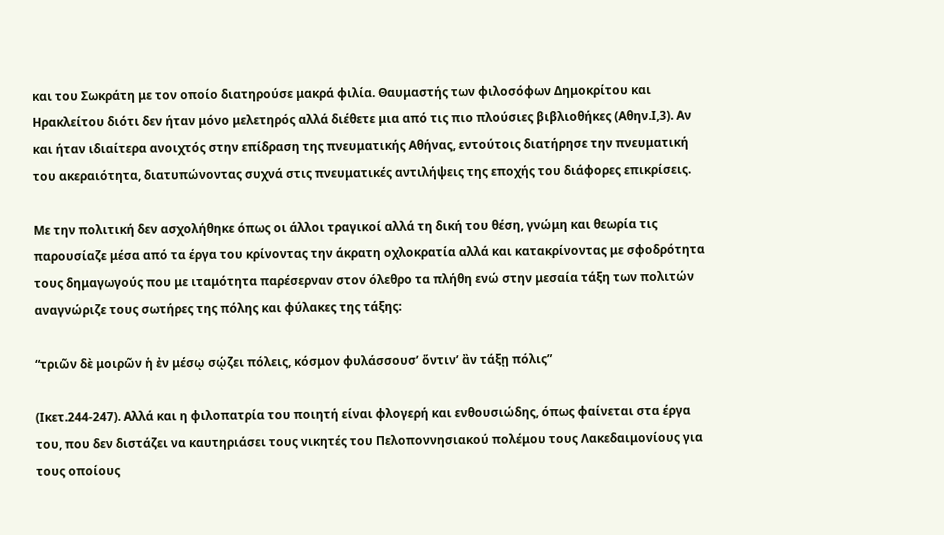και του Σωκράτη με τον οποίο διατηρούσε μακρά φιλία. Θαυμαστής των φιλοσόφων Δημοκρίτου και Ηρακλείτου διότι δεν ήταν μόνο μελετηρός αλλά διέθετε μια από τις πιο πλούσιες βιβλιοθήκες (Αθην.Ι,3). Αν και ήταν ιδιαίτερα ανοιχτός στην επίδραση της πνευματικής Αθήνας, εντούτοις διατήρησε την πνευματική του ακεραιότητα, διατυπώνοντας συχνά στις πνευματικές αντιλήψεις της εποχής του διάφορες επικρίσεις.

Με την πολιτική δεν ασχολήθηκε όπως οι άλλοι τραγικοί αλλά τη δική του θέση, γνώμη και θεωρία τις παρουσίαζε μέσα από τα έργα του κρίνοντας την άκρατη οχλοκρατία αλλά και κατακρίνοντας με σφοδρότητα τους δημαγωγούς που με ιταμότητα παρέσερναν στον όλεθρο τα πλήθη ενώ στην μεσαία τάξη των πολιτών αναγνώριζε τους σωτήρες της πόλης και φύλακες της τάξης:

“τριῶν δὲ μοιρῶν ἡ ἐν μέσῳ σῴζει πόλεις, κόσμον φυλάσσουσ’ ὅντιν’ ἂν τάξῃ πόλις”

(Ικετ.244-247). Αλλά και η φιλοπατρία του ποιητή είναι φλογερή και ενθουσιώδης, όπως φαίνεται στα έργα του, που δεν διστάζει να καυτηριάσει τους νικητές του Πελοποννησιακού πολέμου τους Λακεδαιμονίους για τους οποίους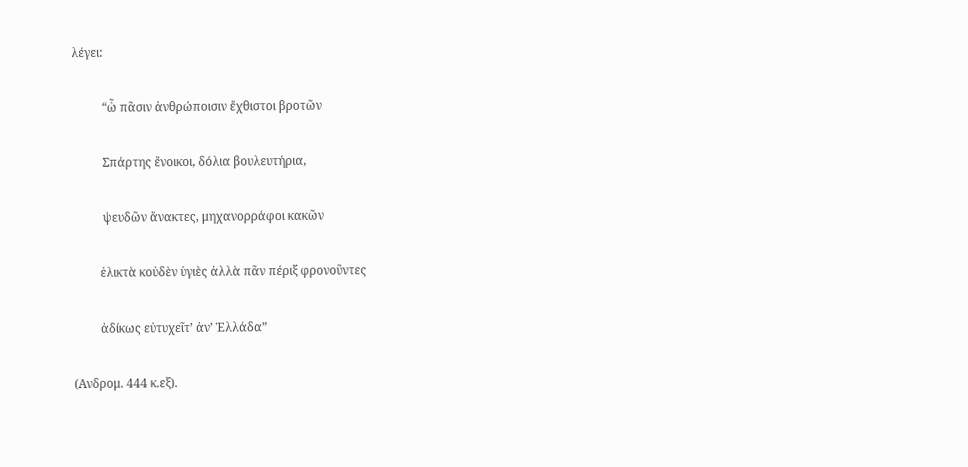λέγει:

          “ὦ πᾶσιν ἀνθρώποισιν ἔχθιστοι βροτῶν

          Σπάρτης ἔνοικοι, δόλια βουλευτήρια,

          ψευδῶν ἄνακτες, μηχανορράφοι κακῶν

         ἑλικτὰ κοὐδὲν ὑγιὲς ἀλλὰ πᾶν πέριξ φρονοῦντες

         ἀδίκως εὐτυχεῖτ’ ἀν’ Ἑλλάδα”

(Ανδρομ. 444 κ.εξ).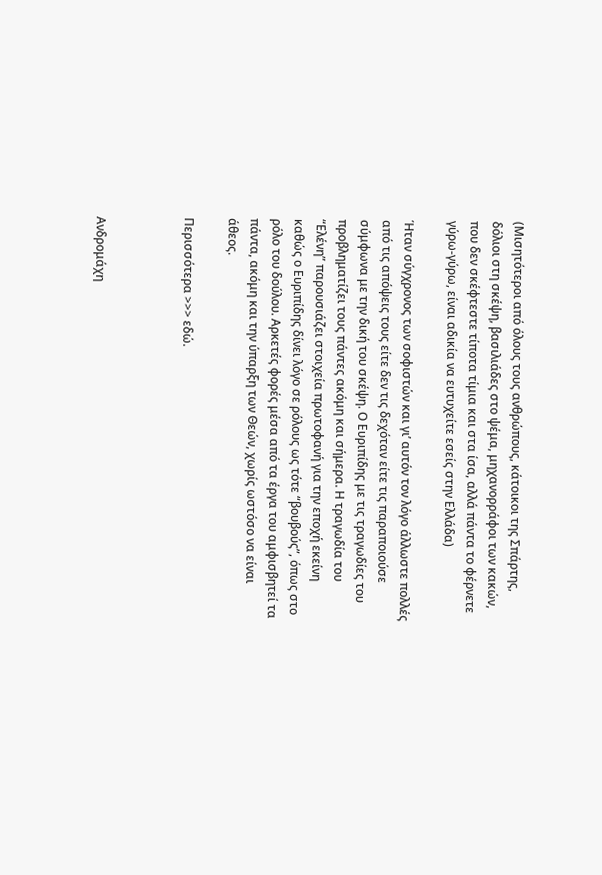(Μισητότεροι από όλους τους ανθρώπους, κάτοικοι της Σπάρτης, δόλιοι στη σκέψη, βασιλιάδες στο ψέμα, μηχανορράφοι των κακών, που δεν σκέφτεστε τίποτα τίμια και στα ίσα, αλλά πάντα το φέρνετε γύρω-γύρω, είναι αδικία να ευτυχείτε εσείς στην Ελλάδα)

Ήταν σύγχρονος των σοφιστών και γι’ αυτόν τον λόγο άλλωστε πολλές από τις απόψεις τους είτε δεν τις δεχόταν είτε τις παραποιούσε σύμφωνα με την δική του σκέψη. Ο Ευριπίδης με τις τραγωδίες του προβληματίζει τους πάντες ακόμη και σήμερα. Η τραγωδία του “Ελένη” παρουσιάζει στοιχεία πρωτοφανή για την εποχή εκείνη καθώς ο Ευριπίδης δίνει λόγο σε ρόλους ως τότε “βουβούς”, όπως στο ρόλο του δούλου. Αρκετές φορές μέσα από τα έργα του αμφισβητεί τα πάντα, ακόμη και την ύπαρξη των Θεών, χωρίς ωστόσο να είναι άθεος.

Περισσότερα >>> εδώ.



Ανδρομάχη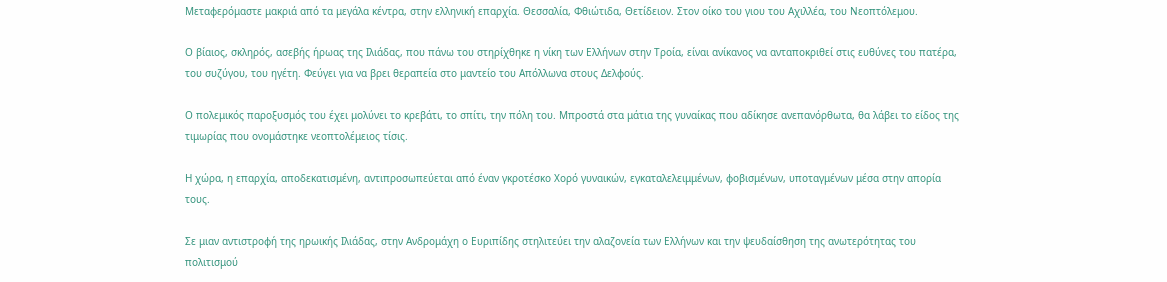Μεταφερόμαστε μακριά από τα μεγάλα κέντρα, στην ελληνική επαρχία. Θεσσαλία, Φθιώτιδα, Θετίδειον. Στον οίκο του γιου του Αχιλλέα, του Νεοπτόλεμου.

Ο βίαιος, σκληρός, ασεβής ήρωας της Ιλιάδας, που πάνω του στηρίχθηκε η νίκη των Ελλήνων στην Τροία, είναι ανίκανος να ανταποκριθεί στις ευθύνες του πατέρα, του συζύγου, του ηγέτη. Φεύγει για να βρει θεραπεία στο μαντείο του Απόλλωνα στους Δελφούς.

Ο πολεμικός παροξυσμός του έχει μολύνει το κρεβάτι, το σπίτι, την πόλη του. Μπροστά στα μάτια της γυναίκας που αδίκησε ανεπανόρθωτα, θα λάβει το είδος της τιμωρίας που ονομάστηκε νεοπτολέμειος τίσις.

Η χώρα, η επαρχία, αποδεκατισμένη, αντιπροσωπεύεται από έναν γκροτέσκο Χορό γυναικών, εγκαταλελειμμένων, φοβισμένων, υποταγμένων μέσα στην απορία τους.

Σε μιαν αντιστροφή της ηρωικής Ιλιάδας, στην Ανδρομάχη ο Ευριπίδης στηλιτεύει την αλαζονεία των Ελλήνων και την ψευδαίσθηση της ανωτερότητας του πολιτισμού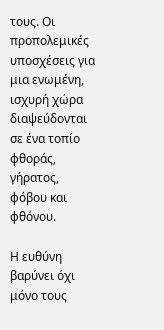τους. Οι προπολεμικές υποσχέσεις για μια ενωμένη, ισχυρή χώρα διαψεύδονται σε ένα τοπίο φθοράς, γήρατος, φόβου και φθόνου.

Η ευθύνη βαρύνει όχι μόνο τους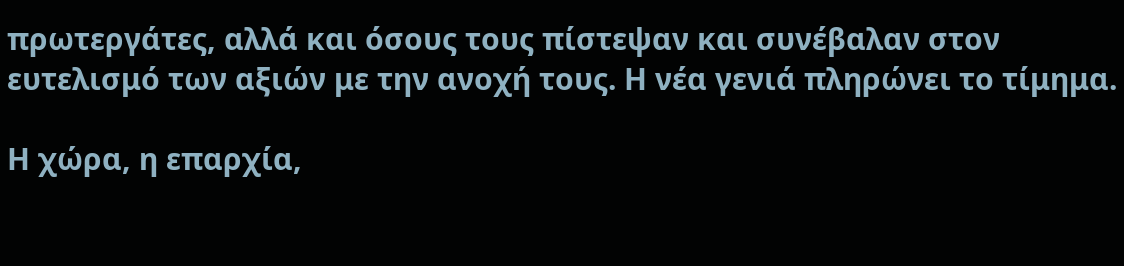πρωτεργάτες, αλλά και όσους τους πίστεψαν και συνέβαλαν στον ευτελισμό των αξιών με την ανοχή τους. Η νέα γενιά πληρώνει το τίμημα.

Η χώρα, η επαρχία,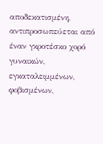αποδεκατισμένη, αντιπροσωπεύεται από έναν γκροτέσκο χορό
γυναικών, εγκαταλειμμένων, φοβισμένων,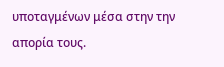υποταγμένων μέσα στην την απορία τους.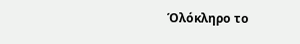Όλόκληρο το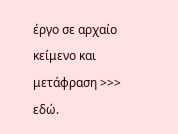έργο σε αρχαίο κείμενο και μετάφραση >>> εδώ.